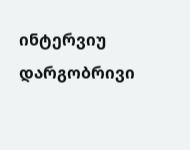ინტერვიუ დარგობრივი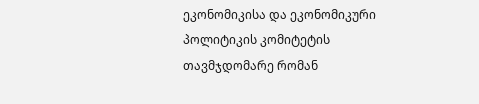ეკონომიკისა და ეკონომიკური პოლიტიკის კომიტეტის თავმჯდომარე რომან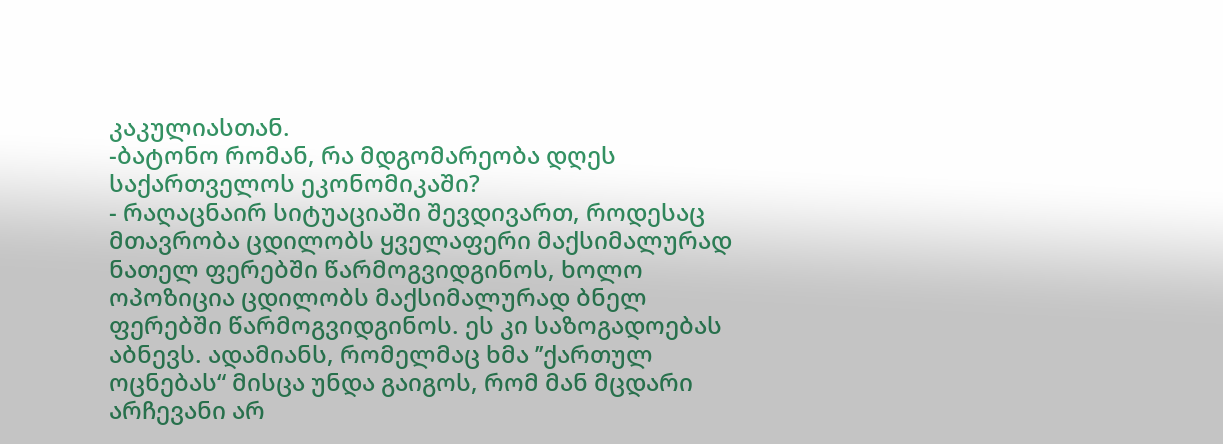კაკულიასთან.
-ბატონო რომან, რა მდგომარეობა დღეს საქართველოს ეკონომიკაში?
- რაღაცნაირ სიტუაციაში შევდივართ, როდესაც მთავრობა ცდილობს ყველაფერი მაქსიმალურად ნათელ ფერებში წარმოგვიდგინოს, ხოლო ოპოზიცია ცდილობს მაქსიმალურად ბნელ ფერებში წარმოგვიდგინოს. ეს კი საზოგადოებას აბნევს. ადამიანს, რომელმაც ხმა ’’ქართულ ოცნებას“ მისცა უნდა გაიგოს, რომ მან მცდარი არჩევანი არ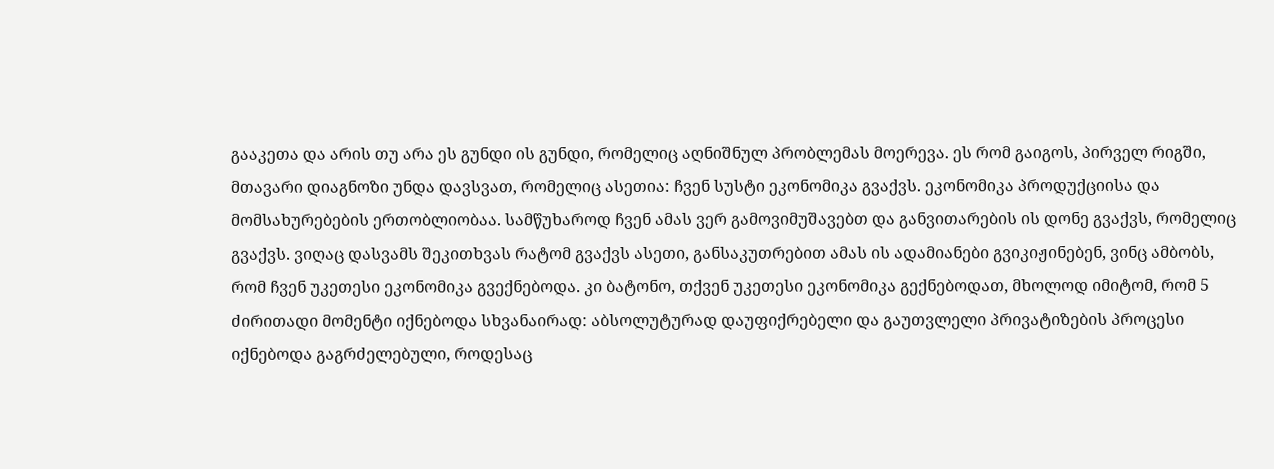გააკეთა და არის თუ არა ეს გუნდი ის გუნდი, რომელიც აღნიშნულ პრობლემას მოერევა. ეს რომ გაიგოს, პირველ რიგში, მთავარი დიაგნოზი უნდა დავსვათ, რომელიც ასეთია: ჩვენ სუსტი ეკონომიკა გვაქვს. ეკონომიკა პროდუქციისა და მომსახურებების ერთობლიობაა. სამწუხაროდ ჩვენ ამას ვერ გამოვიმუშავებთ და განვითარების ის დონე გვაქვს, რომელიც გვაქვს. ვიღაც დასვამს შეკითხვას რატომ გვაქვს ასეთი, განსაკუთრებით ამას ის ადამიანები გვიკიჟინებენ, ვინც ამბობს, რომ ჩვენ უკეთესი ეკონომიკა გვექნებოდა. კი ბატონო, თქვენ უკეთესი ეკონომიკა გექნებოდათ, მხოლოდ იმიტომ, რომ 5 ძირითადი მომენტი იქნებოდა სხვანაირად: აბსოლუტურად დაუფიქრებელი და გაუთვლელი პრივატიზების პროცესი იქნებოდა გაგრძელებული, როდესაც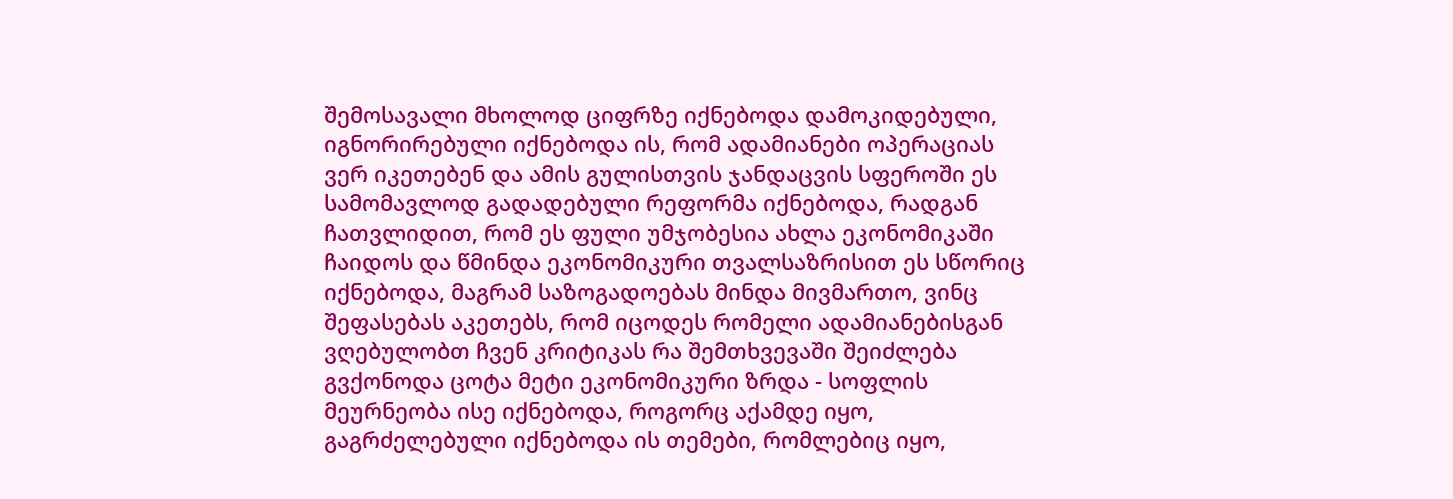შემოსავალი მხოლოდ ციფრზე იქნებოდა დამოკიდებული, იგნორირებული იქნებოდა ის, რომ ადამიანები ოპერაციას ვერ იკეთებენ და ამის გულისთვის ჯანდაცვის სფეროში ეს სამომავლოდ გადადებული რეფორმა იქნებოდა, რადგან ჩათვლიდით, რომ ეს ფული უმჯობესია ახლა ეკონომიკაში ჩაიდოს და წმინდა ეკონომიკური თვალსაზრისით ეს სწორიც იქნებოდა, მაგრამ საზოგადოებას მინდა მივმართო, ვინც შეფასებას აკეთებს, რომ იცოდეს რომელი ადამიანებისგან ვღებულობთ ჩვენ კრიტიკას რა შემთხვევაში შეიძლება გვქონოდა ცოტა მეტი ეკონომიკური ზრდა - სოფლის მეურნეობა ისე იქნებოდა, როგორც აქამდე იყო, გაგრძელებული იქნებოდა ის თემები, რომლებიც იყო,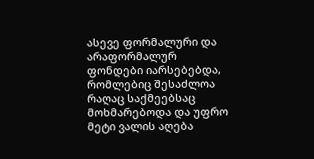ასევე ფორმალური და არაფორმალურ ფონდები იარსებებდა, რომლებიც შესაძლოა რაღაც საქმეებსაც მოხმარებოდა და უფრო მეტი ვალის აღება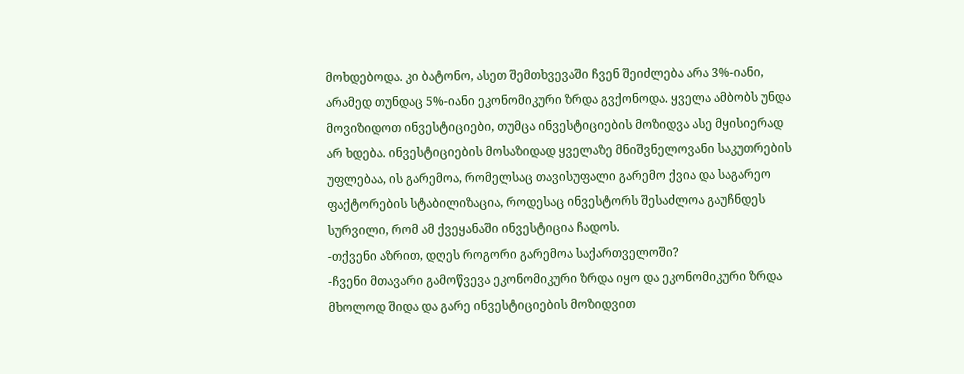მოხდებოდა. კი ბატონო, ასეთ შემთხვევაში ჩვენ შეიძლება არა 3%-იანი, არამედ თუნდაც 5%-იანი ეკონომიკური ზრდა გვქონოდა. ყველა ამბობს უნდა მოვიზიდოთ ინვესტიციები, თუმცა ინვესტიციების მოზიდვა ასე მყისიერად არ ხდება. ინვესტიციების მოსაზიდად ყველაზე მნიშვნელოვანი საკუთრების უფლებაა, ის გარემოა, რომელსაც თავისუფალი გარემო ქვია და საგარეო ფაქტორების სტაბილიზაცია, როდესაც ინვესტორს შესაძლოა გაუჩნდეს სურვილი, რომ ამ ქვეყანაში ინვესტიცია ჩადოს.
-თქვენი აზრით, დღეს როგორი გარემოა საქართველოში?
-ჩვენი მთავარი გამოწვევა ეკონომიკური ზრდა იყო და ეკონომიკური ზრდა მხოლოდ შიდა და გარე ინვესტიციების მოზიდვით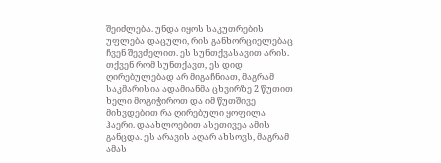შეიძლება. უნდა იყოს საკუთრების უფლება დაცული, რის განხორციელებაც ჩვენ შევძელით. ეს სუნთქვასავით არის. თქვენ რომ სუნთქავთ, ეს დიდ ღირებულებად არ მიგაჩნიათ, მაგრამ საკმარისია ადამიანმა ცხვირზე 2 წუთით ხელი მოგიჭიროთ და იმ წუთშივე მიხვდებით რა ღირებული ყოფილა ჰაერი. დაახლოებით ასეთივეა ამის განცდა. ეს არავის აღარ ახსოვს, მაგრამ ამას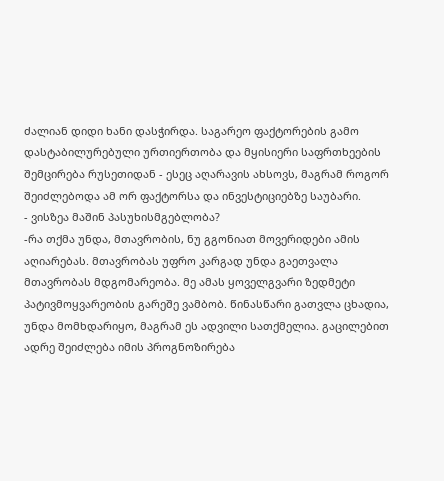ძალიან დიდი ხანი დასჭირდა. საგარეო ფაქტორების გამო დასტაბილურებული ურთიერთობა და მყისიერი საფრთხეების შემცირება რუსეთიდან - ესეც აღარავის ახსოვს, მაგრამ როგორ შეიძლებოდა ამ ორ ფაქტორსა და ინვესტიციებზე საუბარი.
- ვისზეა მაშინ პასუხისმგებლობა?
-რა თქმა უნდა, მთავრობის, ნუ გგონიათ მოვერიდები ამის აღიარებას. მთავრობას უფრო კარგად უნდა გაეთვალა მთავრობას მდგომარეობა. მე ამას ყოველგვარი ზედმეტი პატივმოყვარეობის გარეშე ვამბობ. წინასწარი გათვლა ცხადია, უნდა მომხდარიყო, მაგრამ ეს ადვილი სათქმელია. გაცილებით ადრე შეიძლება იმის პროგნოზირება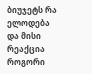ბიუჯეტს რა ელოდება და მისი რეაქცია როგორი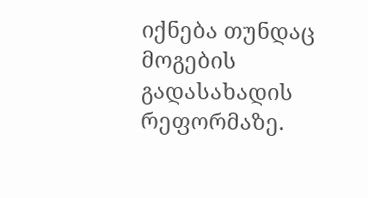იქნება თუნდაც მოგების გადასახადის რეფორმაზე.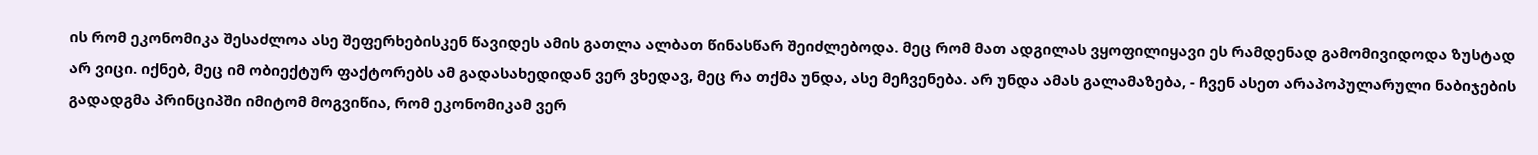ის რომ ეკონომიკა შესაძლოა ასე შეფერხებისკენ წავიდეს ამის გათლა ალბათ წინასწარ შეიძლებოდა. მეც რომ მათ ადგილას ვყოფილიყავი ეს რამდენად გამომივიდოდა ზუსტად არ ვიცი. იქნებ, მეც იმ ობიექტურ ფაქტორებს ამ გადასახედიდან ვერ ვხედავ, მეც რა თქმა უნდა, ასე მეჩვენება. არ უნდა ამას გალამაზება, - ჩვენ ასეთ არაპოპულარული ნაბიჯების გადადგმა პრინციპში იმიტომ მოგვიწია, რომ ეკონომიკამ ვერ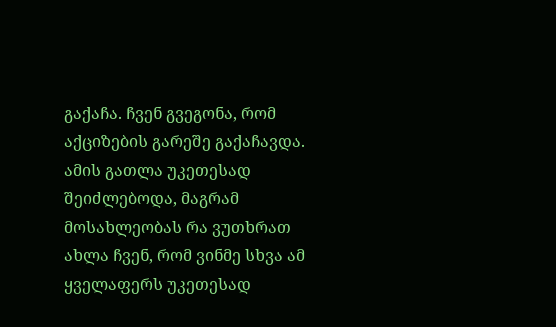გაქაჩა. ჩვენ გვეგონა, რომ აქციზების გარეშე გაქაჩავდა. ამის გათლა უკეთესად შეიძლებოდა, მაგრამ მოსახლეობას რა ვუთხრათ ახლა ჩვენ, რომ ვინმე სხვა ამ ყველაფერს უკეთესად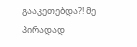გააკეთებდა?! მე პირადად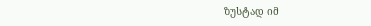ზუსტად იმ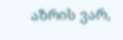აზრის ვარ,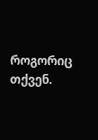როგორიც თქვენ.